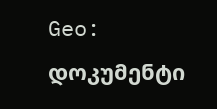Geo: დოკუმენტი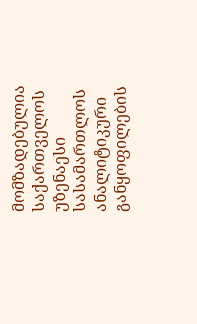მომზადებულია საქართველოს უზენაესი სასამართლოს ანალიტიკური განყოფილების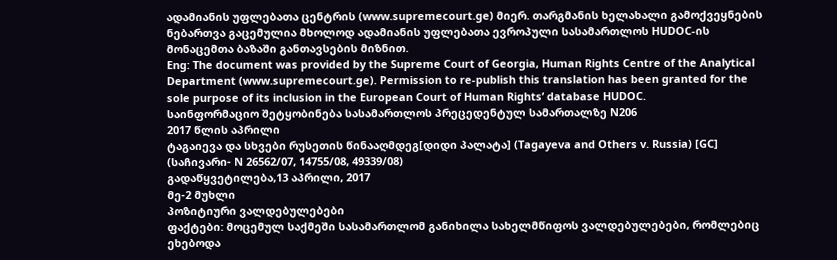ადამიანის უფლებათა ცენტრის (www.supremecourt.ge) მიერ. თარგმანის ხელახალი გამოქვეყნების ნებართვა გაცემულია მხოლოდ ადამიანის უფლებათა ევროპული სასამართლოს HUDOC-ის მონაცემთა ბაზაში განთავსების მიზნით.
Eng: The document was provided by the Supreme Court of Georgia, Human Rights Centre of the Analytical Department (www.supremecourt.ge). Permission to re-publish this translation has been granted for the sole purpose of its inclusion in the European Court of Human Rights’ database HUDOC.
საინფორმაციო შეტყობინება სასამართლოს პრეცედენტულ სამართალზე N206
2017 წლის აპრილი
ტაგაიევა და სხვები რუსეთის წინააღმდეგ[დიდი პალატა] (Tagayeva and Others v. Russia) [GC]
(საჩივარი- N 26562/07, 14755/08, 49339/08)
გადაწყვეტილება,13 აპრილი, 2017
მე-2 მუხლი
პოზიტიური ვალდებულებები
ფაქტები: მოცემულ საქმეში სასამართლომ განიხილა სახელმწიფოს ვალდებულებები, რომლებიც ეხებოდა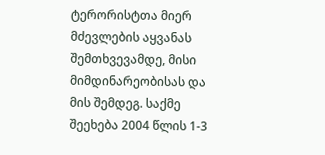ტერორისტთა მიერ მძევლების აყვანას შემთხვევამდე, მისი მიმდინარეობისას და მის შემდეგ. საქმე შეეხება 2004 წლის 1-3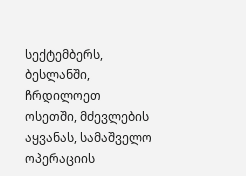სექტემბერს, ბესლანში, ჩრდილოეთ ოსეთში, მძევლების აყვანას, სამაშველო ოპერაციის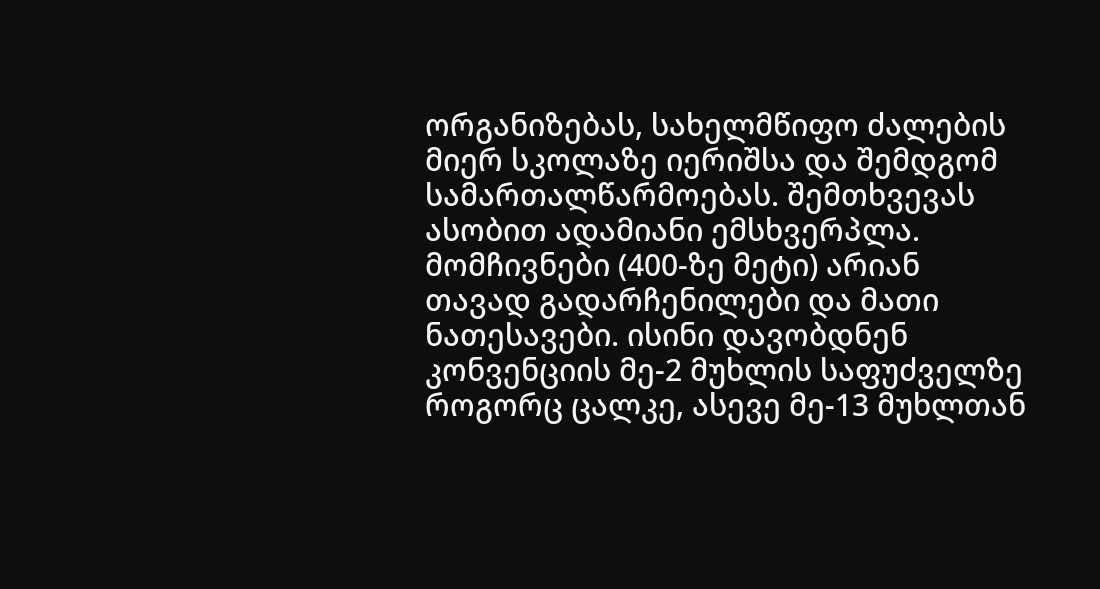ორგანიზებას, სახელმწიფო ძალების მიერ სკოლაზე იერიშსა და შემდგომ სამართალწარმოებას. შემთხვევას ასობით ადამიანი ემსხვერპლა. მომჩივნები (400-ზე მეტი) არიან თავად გადარჩენილები და მათი ნათესავები. ისინი დავობდნენ კონვენციის მე-2 მუხლის საფუძველზე როგორც ცალკე, ასევე მე-13 მუხლთან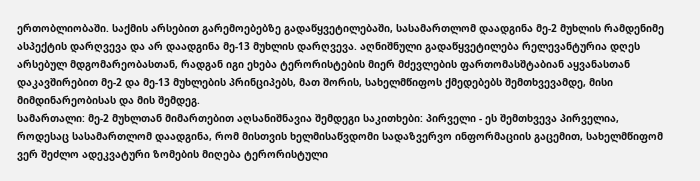ერთობლიობაში. საქმის არსებით გარემოებებზე გადაწყვეტილებაში, სასამართლომ დაადგინა მე-2 მუხლის რამდენიმე ასპექტის დარღვევა და არ დაადგინა მე-13 მუხლის დარღვევა. აღნიშნული გადაწყვეტილება რელევანტურია დღეს არსებულ მდგომარეობასთან, რადგან იგი ეხება ტერორისტების მიერ მძევლების ფართომასშტაბიან აყვანასთან დაკავშირებით მე-2 და მე-13 მუხლების პრინციპებს, მათ შორის, სახელმწიფოს ქმედებებს შემთხვევამდე, მისი მიმდინარეობისას და მის შემდეგ.
სამართალი: მე-2 მუხლთან მიმართებით აღსანიშნავია შემდეგი საკითხები: პირველი - ეს შემთხვევა პირველია, როდესაც სასამართლომ დაადგინა, რომ მისთვის ხელმისაწვდომი სადაზვერვო ინფორმაციის გაცემით, სახელმწიფომ ვერ შეძლო ადეკვატური ზომების მიღება ტერორისტული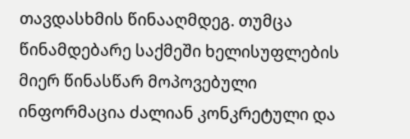თავდასხმის წინააღმდეგ. თუმცა წინამდებარე საქმეში ხელისუფლების მიერ წინასწარ მოპოვებული ინფორმაცია ძალიან კონკრეტული და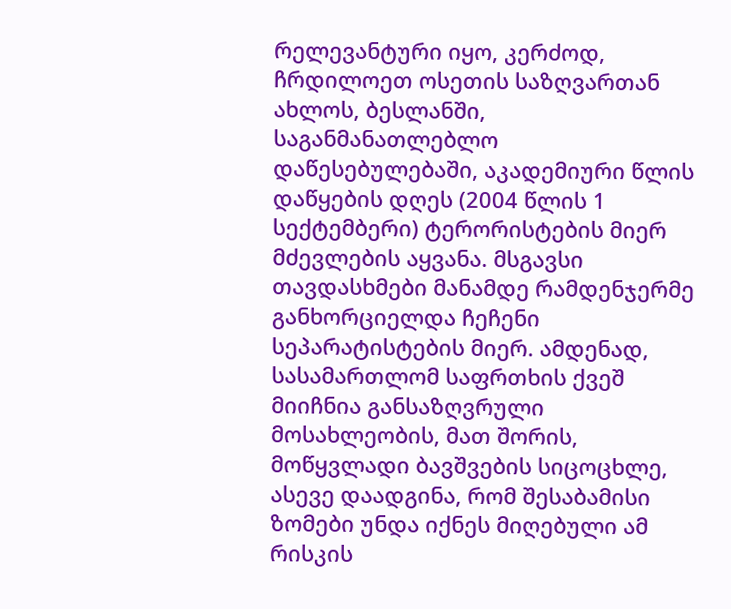რელევანტური იყო, კერძოდ, ჩრდილოეთ ოსეთის საზღვართან ახლოს, ბესლანში, საგანმანათლებლო დაწესებულებაში, აკადემიური წლის დაწყების დღეს (2004 წლის 1 სექტემბერი) ტერორისტების მიერ მძევლების აყვანა. მსგავსი თავდასხმები მანამდე რამდენჯერმე განხორციელდა ჩეჩენი სეპარატისტების მიერ. ამდენად, სასამართლომ საფრთხის ქვეშ მიიჩნია განსაზღვრული მოსახლეობის, მათ შორის, მოწყვლადი ბავშვების სიცოცხლე, ასევე დაადგინა, რომ შესაბამისი ზომები უნდა იქნეს მიღებული ამ რისკის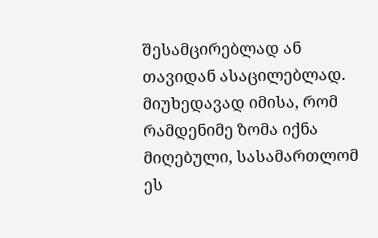შესამცირებლად ან თავიდან ასაცილებლად. მიუხედავად იმისა, რომ რამდენიმე ზომა იქნა მიღებული, სასამართლომ ეს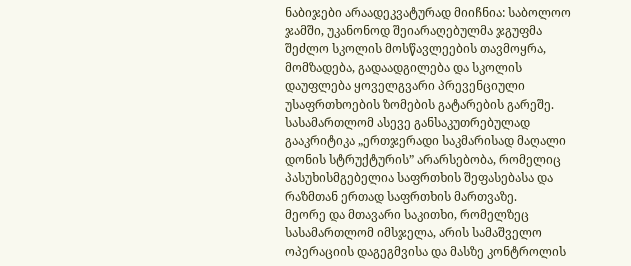ნაბიჯები არაადეკვატურად მიიჩნია: საბოლოო ჯამში, უკანონოდ შეიარაღებულმა ჯგუფმა შეძლო სკოლის მოსწავლეების თავმოყრა, მომზადება, გადაადგილება და სკოლის დაუფლება ყოველგვარი პრევენციული უსაფრთხოების ზომების გატარების გარეშე. სასამართლომ ასევე განსაკუთრებულად გააკრიტიკა „ერთჯერადი საკმარისად მაღალი დონის სტრუქტურის” არარსებობა, რომელიც პასუხისმგებელია საფრთხის შეფასებასა და რაზმთან ერთად საფრთხის მართვაზე.
მეორე და მთავარი საკითხი, რომელზეც სასამართლომ იმსჯელა, არის სამაშველო ოპერაციის დაგეგმვისა და მასზე კონტროლის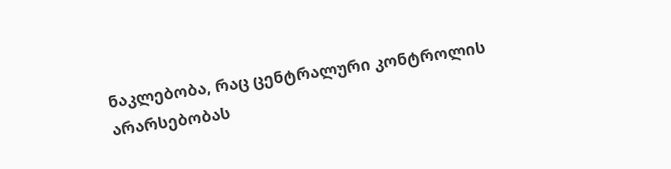ნაკლებობა, რაც ცენტრალური კონტროლის არარსებობას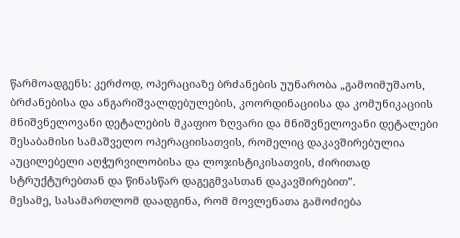წარმოადგენს: კერძოდ, ოპერაციაზე ბრძანების უუნარობა „გამოიმუშაოს, ბრძანებისა და ანგარიშვალდებულების, კოორდინაციისა და კომუნიკაციის მნიშვნელოვანი დეტალების მკაფიო ზღვარი და მნიშვნელოვანი დეტალები შესაბამისი სამაშველო ოპერაციისათვის, რომელიც დაკავშირებულია აუცილებელი აღჭურვილობისა და ლოჯისტიკისათვის, ძირითად სტრუქტურებთან და წინასწარ დაგეგმვასთან დაკავშირებით”.
მესამე, სასამართლომ დაადგინა, რომ მოვლენათა გამოძიება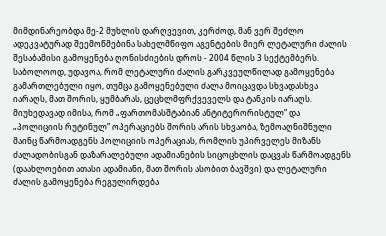მიმდინარეობდა მე-2 მუხლის დარღვევით, კერძოდ, მან ვერ შეძლო ადეკვატურად შეემოწმებინა სახელმწიფო აგენტების მიერ ლეტალური ძალის შესაბამისი გამოყენება ღონისძიების დროს - 2004 წლის 3 სექტემბერს.
საბოლოოდ, უდავოა, რომ ლეტალური ძალის გარკვეულწილად გამოყენება გამართლებული იყო, თუმცა გამოყენებული ძალა მოიცავდა სხვადასხვა იარაღს, მათ შორის, ყუმბარას, ცეცხლმფრქვეველს და ტანკის იარაღს. მიუხედავად იმისა, რომ „ფართომასშტაბიან ანტიტერორისტულ” და „პოლიციის რუტინულ” ოპერაციებს შორის არის სხვაობა, ზემოაღნიშნული მაინც წარმოადგენს პოლიციის ოპერაციას, რომლის უპირველეს მიზანს ძალადობისგან დაზარალებული ადამიანების სიცოცხლის დაცვას წარმოადგენს (დაახლოებით ათასი ადამიანი, მათ შორის ასობით ბავშვი) და ლეტალური ძალის გამოყენება რეგულირდება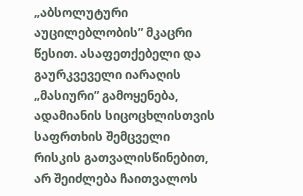„აბსოლუტური აუცილებლობის” მკაცრი წესით. ასაფეთქებელი და გაურკვეველი იარაღის „მასიური” გამოყენება, ადამიანის სიცოცხლისთვის საფრთხის შემცველი რისკის გათვალისწინებით, არ შეიძლება ჩაითვალოს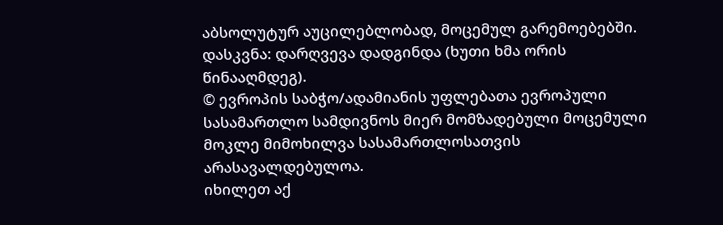აბსოლუტურ აუცილებლობად, მოცემულ გარემოებებში.
დასკვნა: დარღვევა დადგინდა (ხუთი ხმა ორის წინააღმდეგ).
© ევროპის საბჭო/ადამიანის უფლებათა ევროპული სასამართლო სამდივნოს მიერ მომზადებული მოცემული მოკლე მიმოხილვა სასამართლოსათვის არასავალდებულოა.
იხილეთ აქ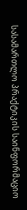სასამართლო პრაქტიკის საინფორმაციო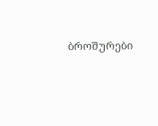ბროშურები